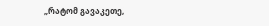„რატომ გავაკეთე,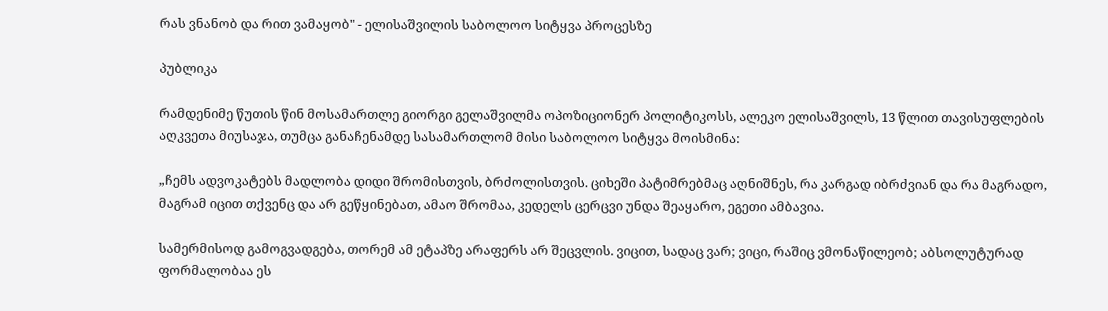რას ვნანობ და რით ვამაყობ" - ელისაშვილის საბოლოო სიტყვა პროცესზე

პუბლიკა

რამდენიმე წუთის წინ მოსამართლე გიორგი გელაშვილმა ოპოზიციონერ პოლიტიკოსს, ალეკო ელისაშვილს, 13 წლით თავისუფლების აღკვეთა მიუსაჯა, თუმცა განაჩენამდე სასამართლომ მისი საბოლოო სიტყვა მოისმინა:

„ჩემს ადვოკატებს მადლობა დიდი შრომისთვის, ბრძოლისთვის. ციხეში პატიმრებმაც აღნიშნეს, რა კარგად იბრძვიან და რა მაგრადო, მაგრამ იცით თქვენც და არ გეწყინებათ, ამაო შრომაა, კედელს ცერცვი უნდა შეაყარო, ეგეთი ამბავია.

სამერმისოდ გამოგვადგება, თორემ ამ ეტაპზე არაფერს არ შეცვლის. ვიცით, სადაც ვარ; ვიცი, რაშიც ვმონაწილეობ; აბსოლუტურად ფორმალობაა ეს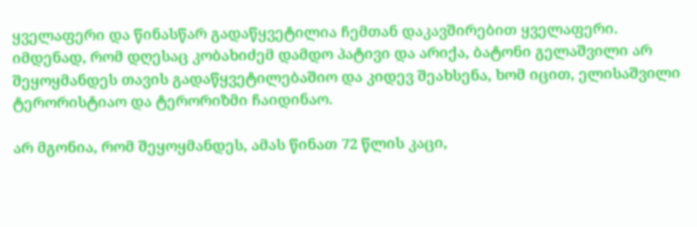ყველაფერი და წინასწარ გადაწყვეტილია ჩემთან დაკავშირებით ყველაფერი. იმდენად, რომ დღესაც კობახიძემ დამდო პატივი და არიქა, ბატონი გელაშვილი არ შეყოყმანდეს თავის გადაწყვეტილებაშიო და კიდევ შეახსენა, ხომ იცით, ელისაშვილი ტერორისტიაო და ტერორიზმი ჩაიდინაო.

არ მგონია, რომ შეყოყმანდეს, ამას წინათ 72 წლის კაცი,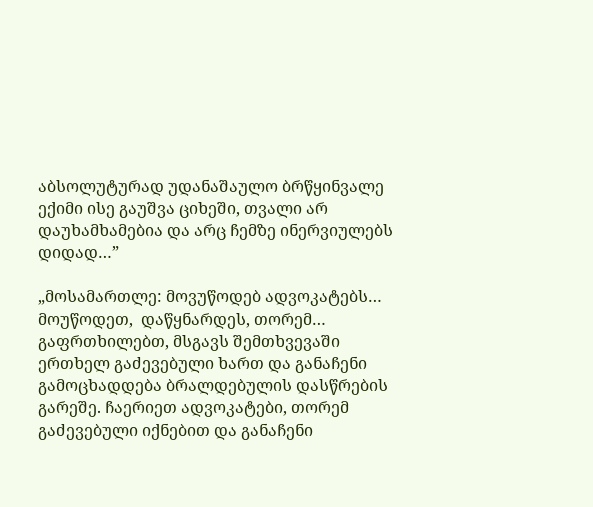აბსოლუტურად უდანაშაულო ბრწყინვალე ექიმი ისე გაუშვა ციხეში, თვალი არ დაუხამხამებია და არც ჩემზე ინერვიულებს დიდად…”

„მოსამართლე: მოვუწოდებ ადვოკატებს… მოუწოდეთ,  დაწყნარდეს, თორემ… გაფრთხილებთ, მსგავს შემთხვევაში ერთხელ გაძევებული ხართ და განაჩენი გამოცხადდება ბრალდებულის დასწრების გარეშე. ჩაერიეთ ადვოკატები, თორემ გაძევებული იქნებით და განაჩენი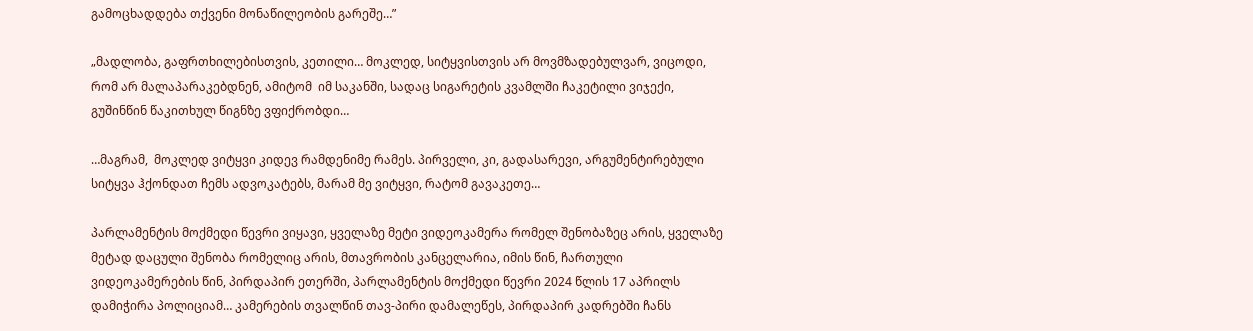გამოცხადდება თქვენი მონაწილეობის გარეშე…”

„მადლობა, გაფრთხილებისთვის, კეთილი… მოკლედ, სიტყვისთვის არ მოვმზადებულვარ, ვიცოდი, რომ არ მალაპარაკებდნენ, ამიტომ  იმ საკანში, სადაც სიგარეტის კვამლში ჩაკეტილი ვიჯექი, გუშინწინ წაკითხულ წიგნზე ვფიქრობდი…

…მაგრამ,  მოკლედ ვიტყვი კიდევ რამდენიმე რამეს. პირველი, კი, გადასარევი, არგუმენტირებული სიტყვა ჰქონდათ ჩემს ადვოკატებს, მარამ მე ვიტყვი, რატომ გავაკეთე…

პარლამენტის მოქმედი წევრი ვიყავი, ყველაზე მეტი ვიდეოკამერა რომელ შენობაზეც არის, ყველაზე მეტად დაცული შენობა რომელიც არის, მთავრობის კანცელარია, იმის წინ, ჩართული ვიდეოკამერების წინ, პირდაპირ ეთერში, პარლამენტის მოქმედი წევრი 2024 წლის 17 აპრილს დამიჭირა პოლიციამ… კამერების თვალწინ თავ-პირი დამალეწეს, პირდაპირ კადრებში ჩანს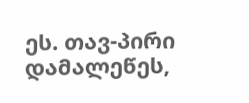ეს. თავ-პირი დამალეწეს,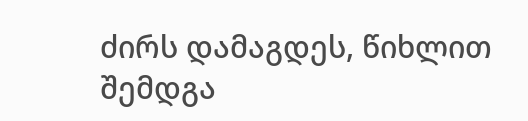ძირს დამაგდეს, წიხლით შემდგა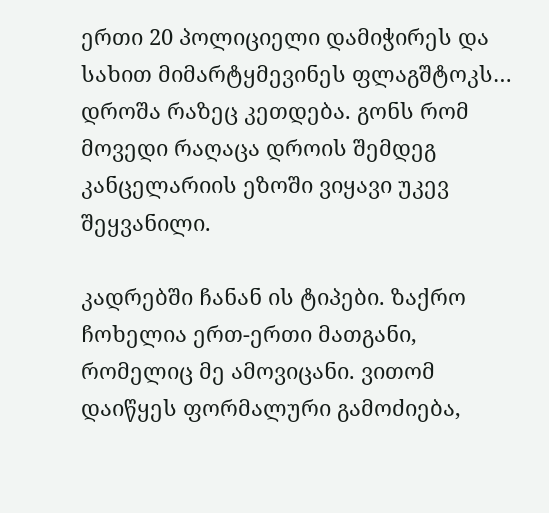ერთი 20 პოლიციელი დამიჭირეს და სახით მიმარტყმევინეს ფლაგშტოკს… დროშა რაზეც კეთდება. გონს რომ მოვედი რაღაცა დროის შემდეგ კანცელარიის ეზოში ვიყავი უკევ შეყვანილი.

კადრებში ჩანან ის ტიპები. ზაქრო ჩოხელია ერთ-ერთი მათგანი, რომელიც მე ამოვიცანი. ვითომ დაიწყეს ფორმალური გამოძიება,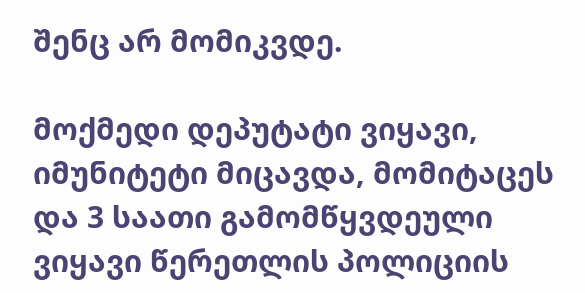შენც არ მომიკვდე.

მოქმედი დეპუტატი ვიყავი, იმუნიტეტი მიცავდა, მომიტაცეს და 3 საათი გამომწყვდეული ვიყავი წერეთლის პოლიციის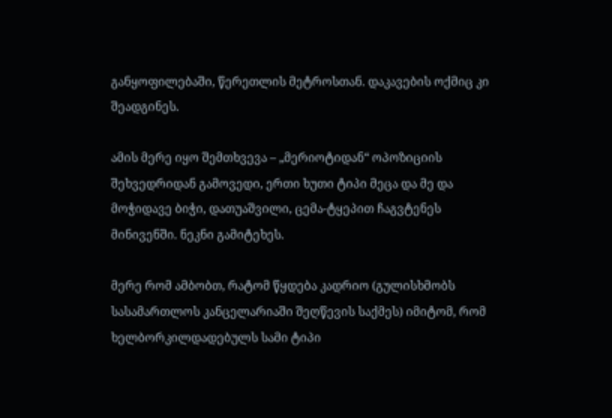განყოფილებაში, წერეთლის მეტროსთან. დაკავების ოქმიც კი შეადგინეს.

ამის მერე იყო შემთხვევა – „მერიოტიდან“ ოპოზიციის შეხვედრიდან გამოვედი, ერთი ხუთი ტიპი მეცა და მე და მოჭიდავე ბიჭი, დათუაშვილი, ცემა-ტყეპით ჩაგვტენეს მინივენში. ნეკნი გამიტეხეს.

მერე რომ ამბობთ, რატომ წყდება კადრიო (გულისხმობს სასამართლოს კანცელარიაში შეღწევის საქმეს) იმიტომ, რომ ხელბორკილდადებულს სამი ტიპი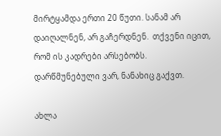მირტყამდა ერთი 20 წუთი. სანამ არ დაიღალნენ, არ გაჩერდნენ.  თქვენი იცით, რომ ის კადრები არსებობს. დარწმუნებული ვარ, ნანახიც გაქვთ.

ახლა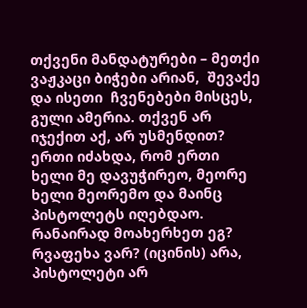თქვენი მანდატურები – მეთქი ვაჟკაცი ბიჭები არიან,  შევაქე და ისეთი  ჩვენებები მისცეს, გული ამერია. თქვენ არ იჯექით აქ, არ უსმენდით? ერთი იძახდა, რომ ერთი ხელი მე დავუჭირეო, მეორე ხელი მეორემო და მაინც პისტოლეტს იღებდაო. რანაირად მოახერხეთ ეგ? რვაფეხა ვარ? (იცინის) არა, პისტოლეტი არ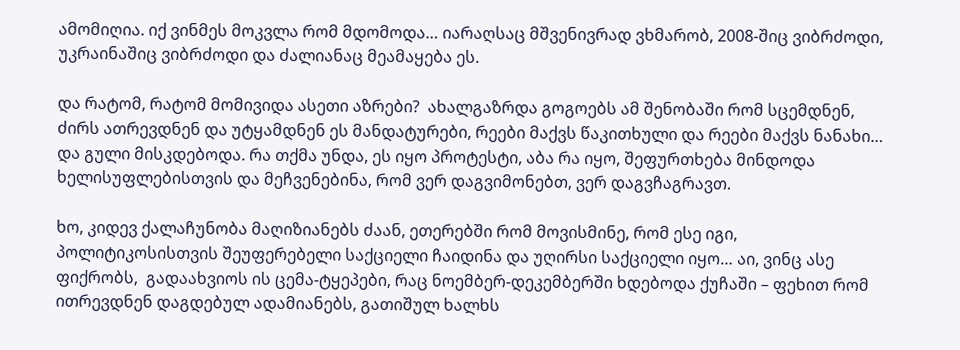ამომიღია. იქ ვინმეს მოკვლა რომ მდომოდა… იარაღსაც მშვენივრად ვხმარობ, 2008-შიც ვიბრძოდი, უკრაინაშიც ვიბრძოდი და ძალიანაც მეამაყება ეს.

და რატომ, რატომ მომივიდა ასეთი აზრები?  ახალგაზრდა გოგოებს ამ შენობაში რომ სცემდნენ, ძირს ათრევდნენ და უტყამდნენ ეს მანდატურები, რეები მაქვს წაკითხული და რეები მაქვს ნანახი… და გული მისკდებოდა. რა თქმა უნდა, ეს იყო პროტესტი, აბა რა იყო, შეფურთხება მინდოდა ხელისუფლებისთვის და მეჩვენებინა, რომ ვერ დაგვიმონებთ, ვერ დაგვჩაგრავთ.

ხო, კიდევ ქალაჩუნობა მაღიზიანებს ძაან, ეთერებში რომ მოვისმინე, რომ ესე იგი, პოლიტიკოსისთვის შეუფერებელი საქციელი ჩაიდინა და უღირსი საქციელი იყო… აი, ვინც ასე ფიქრობს,  გადაახვიოს ის ცემა-ტყეპები, რაც ნოემბერ-დეკემბერში ხდებოდა ქუჩაში – ფეხით რომ ითრევდნენ დაგდებულ ადამიანებს, გათიშულ ხალხს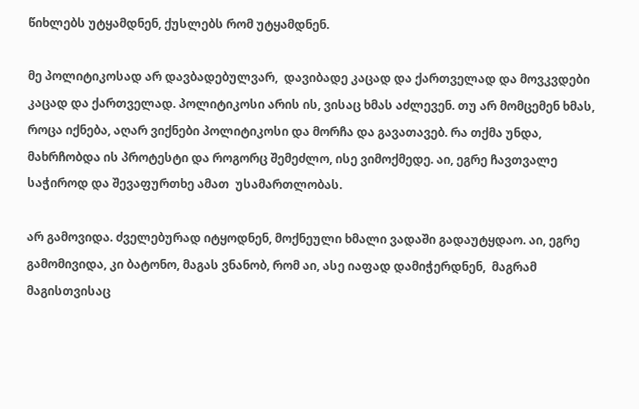წიხლებს უტყამდნენ, ქუსლებს რომ უტყამდნენ.

მე პოლიტიკოსად არ დავბადებულვარ,  დავიბადე კაცად და ქართველად და მოვკვდები კაცად და ქართველად. პოლიტიკოსი არის ის, ვისაც ხმას აძლევენ. თუ არ მომცემენ ხმას, როცა იქნება, აღარ ვიქნები პოლიტიკოსი და მორჩა და გავათავებ. რა თქმა უნდა, მახრჩობდა ის პროტესტი და როგორც შემეძლო, ისე ვიმოქმედე. აი, ეგრე ჩავთვალე საჭიროდ და შევაფურთხე ამათ  უსამართლობას.

არ გამოვიდა. ძველებურად იტყოდნენ, მოქნეული ხმალი ვადაში გადაუტყდაო. აი, ეგრე გამომივიდა, კი ბატონო, მაგას ვნანობ, რომ აი, ასე იაფად დამიჭერდნენ,  მაგრამ მაგისთვისაც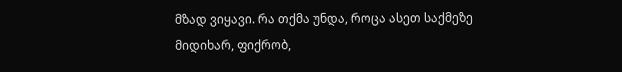მზად ვიყავი. რა თქმა უნდა, როცა ასეთ საქმეზე მიდიხარ, ფიქრობ,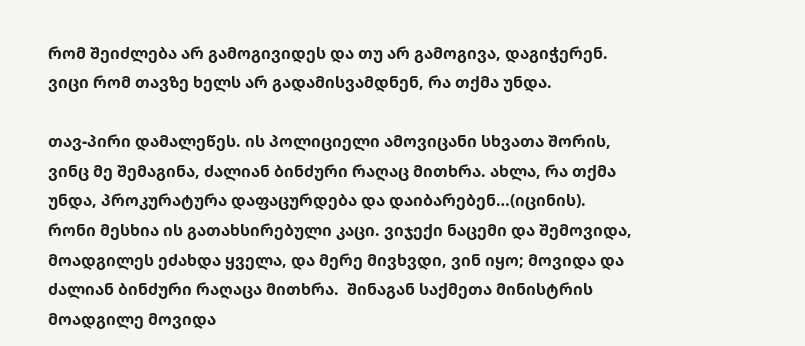რომ შეიძლება არ გამოგივიდეს და თუ არ გამოგივა, დაგიჭერენ. ვიცი რომ თავზე ხელს არ გადამისვამდნენ, რა თქმა უნდა.

თავ-პირი დამალეწეს. ის პოლიციელი ამოვიცანი სხვათა შორის, ვინც მე შემაგინა, ძალიან ბინძური რაღაც მითხრა. ახლა, რა თქმა უნდა, პროკურატურა დაფაცურდება და დაიბარებენ…(იცინის). რონი მესხია ის გათახსირებული კაცი. ვიჯექი ნაცემი და შემოვიდა, მოადგილეს ეძახდა ყველა, და მერე მივხვდი, ვინ იყო; მოვიდა და ძალიან ბინძური რაღაცა მითხრა.  შინაგან საქმეთა მინისტრის მოადგილე მოვიდა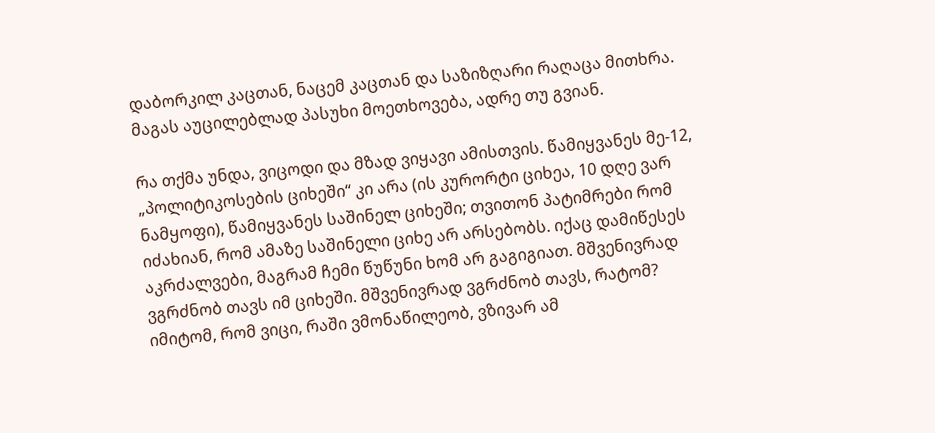დაბორკილ კაცთან, ნაცემ კაცთან და საზიზღარი რაღაცა მითხრა. მაგას აუცილებლად პასუხი მოეთხოვება, ადრე თუ გვიან.

რა თქმა უნდა, ვიცოდი და მზად ვიყავი ამისთვის. წამიყვანეს მე-12, „პოლიტიკოსების ციხეში“ კი არა (ის კურორტი ციხეა, 10 დღე ვარ ნამყოფი), წამიყვანეს საშინელ ციხეში; თვითონ პატიმრები რომ იძახიან, რომ ამაზე საშინელი ციხე არ არსებობს. იქაც დამიწესეს აკრძალვები, მაგრამ ჩემი წუწუნი ხომ არ გაგიგიათ. მშვენივრად ვგრძნობ თავს იმ ციხეში. მშვენივრად ვგრძნობ თავს, რატომ? იმიტომ, რომ ვიცი, რაში ვმონაწილეობ, ვზივარ ამ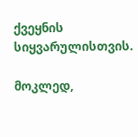ქვეყნის სიყვარულისთვის.

მოკლედ,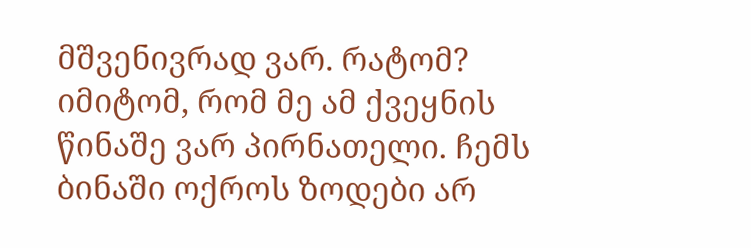მშვენივრად ვარ. რატომ? იმიტომ, რომ მე ამ ქვეყნის წინაშე ვარ პირნათელი. ჩემს ბინაში ოქროს ზოდები არ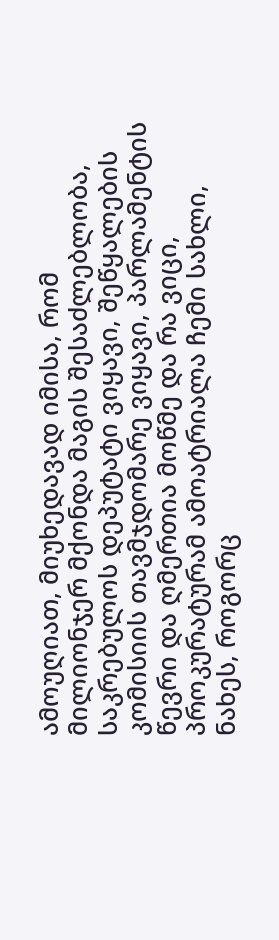ამოუღიათ, მიუხედავად იმისა, რომ მილიონჯერ მქონდა მაგის შესაძლებლობა, საკრებულოს დეპუტატი ვიყავი, შეწყალების კომისიის თავმჯდომარე ვიყავი, პარლამენტის წევრი და ღმერთია მოწმე და რა ვიცი, პროკურატურამ ამოატრიალა ჩემი სახლი, ნახეს, როგორც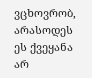ვცხოვრობ, არასოდეს ეს ქვეყანა არ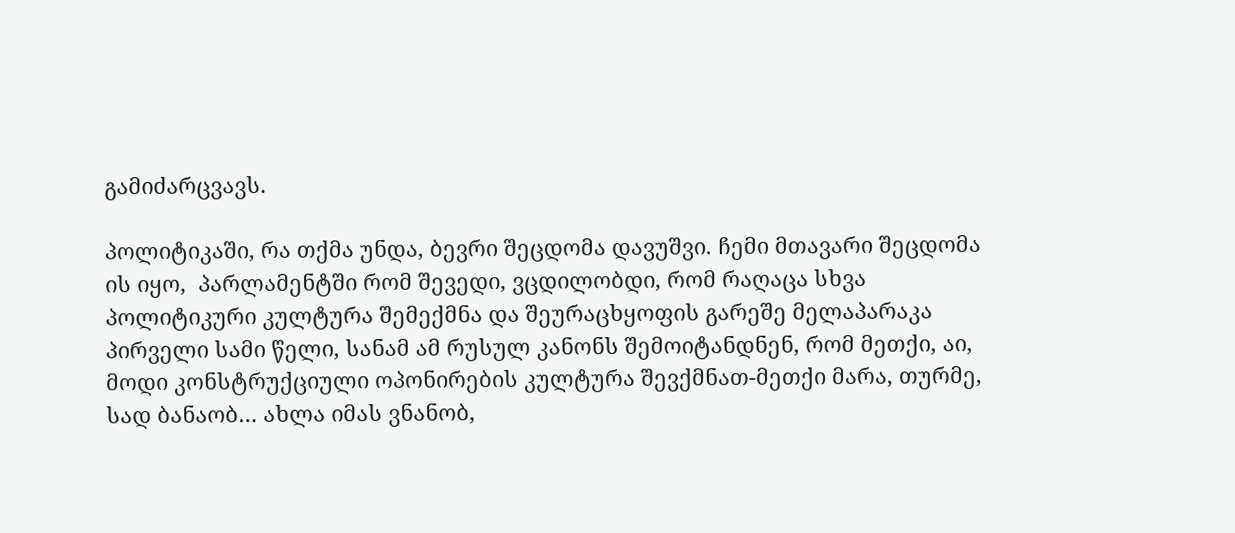გამიძარცვავს.

პოლიტიკაში, რა თქმა უნდა, ბევრი შეცდომა დავუშვი. ჩემი მთავარი შეცდომა ის იყო,  პარლამენტში რომ შევედი, ვცდილობდი, რომ რაღაცა სხვა პოლიტიკური კულტურა შემექმნა და შეურაცხყოფის გარეშე მელაპარაკა პირველი სამი წელი, სანამ ამ რუსულ კანონს შემოიტანდნენ, რომ მეთქი, აი, მოდი კონსტრუქციული ოპონირების კულტურა შევქმნათ-მეთქი მარა, თურმე, სად ბანაობ… ახლა იმას ვნანობ,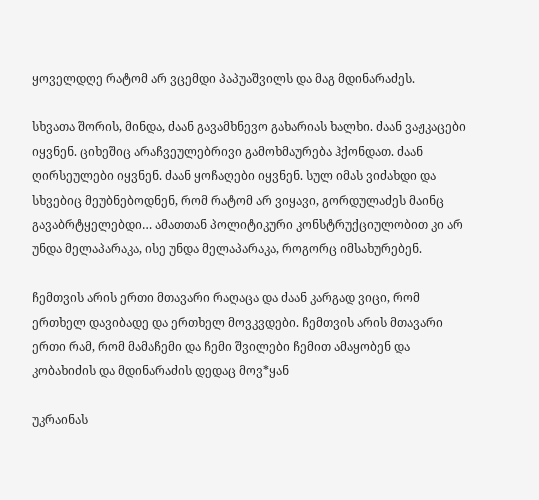ყოველდღე რატომ არ ვცემდი პაპუაშვილს და მაგ მდინარაძეს.

სხვათა შორის, მინდა, ძაან გავამხნევო გახარიას ხალხი. ძაან ვაჟკაცები იყვნენ. ციხეშიც არაჩვეულებრივი გამოხმაურება ჰქონდათ. ძაან ღირსეულები იყვნენ. ძაან ყოჩაღები იყვნენ. სულ იმას ვიძახდი და სხვებიც მეუბნებოდნენ, რომ რატომ არ ვიყავი, გორდულაძეს მაინც გავაბრტყელებდი… ამათთან პოლიტიკური კონსტრუქციულობით კი არ უნდა მელაპარაკა, ისე უნდა მელაპარაკა, როგორც იმსახურებენ.

ჩემთვის არის ერთი მთავარი რაღაცა და ძაან კარგად ვიცი, რომ ერთხელ დავიბადე და ერთხელ მოვკვდები. ჩემთვის არის მთავარი ერთი რამ, რომ მამაჩემი და ჩემი შვილები ჩემით ამაყობენ და კობახიძის და მდინარაძის დედაც მოვ*ყან

უკრაინას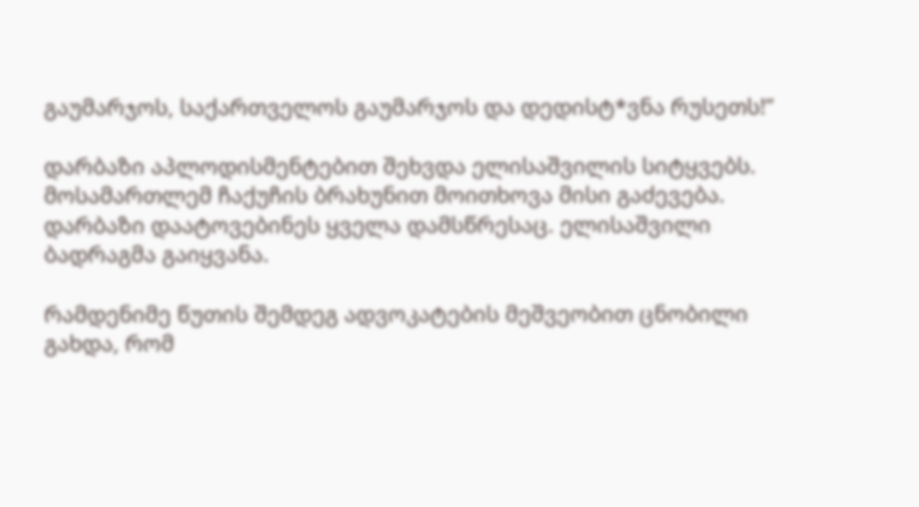გაუმარჯოს, საქართველოს გაუმარჯოს და დედისტ*ვნა რუსეთს!”

დარბაზი აპლოდისმენტებით შეხვდა ელისაშვილის სიტყვებს. მოსამართლემ ჩაქუჩის ბრახუნით მოითხოვა მისი გაძევება. დარბაზი დაატოვებინეს ყველა დამსწრესაც. ელისაშვილი ბადრაგმა გაიყვანა.

რამდენიმე წუთის შემდეგ ადვოკატების მეშვეობით ცნობილი გახდა, რომ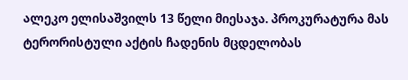ალეკო ელისაშვილს 13 წელი მიესაჯა. პროკურატურა მას ტერორისტული აქტის ჩადენის მცდელობას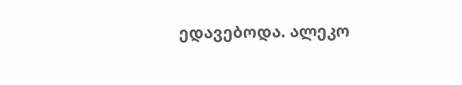ედავებოდა. ალეკო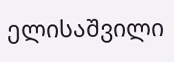ელისაშვილი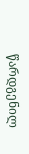წარდგენილ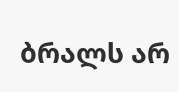ბრალს არ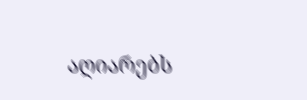აღიარებს